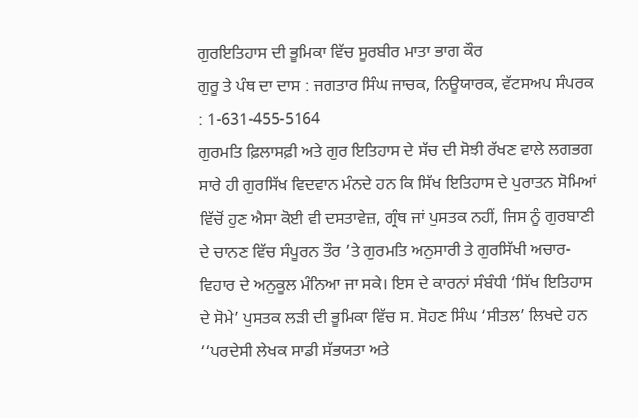ਗੁਰਇਤਿਹਾਸ ਦੀ ਭੂਮਿਕਾ ਵਿੱਚ ਸੂਰਬੀਰ ਮਾਤਾ ਭਾਗ ਕੌਰ
ਗੁਰੂ ਤੇ ਪੰਥ ਦਾ ਦਾਸ : ਜਗਤਾਰ ਸਿੰਘ ਜਾਚਕ, ਨਿਊਯਾਰਕ, ਵੱਟਸਅਪ ਸੰਪਰਕ : 1-631-455-5164
ਗੁਰਮਤਿ ਫ਼ਿਲਾਸਫ਼ੀ ਅਤੇ ਗੁਰ ਇਤਿਹਾਸ ਦੇ ਸੱਚ ਦੀ ਸੋਝੀ ਰੱਖਣ ਵਾਲੇ ਲਗਭਗ ਸਾਰੇ ਹੀ ਗੁਰਸਿੱਖ ਵਿਦਵਾਨ ਮੰਨਦੇ ਹਨ ਕਿ ਸਿੱਖ ਇਤਿਹਾਸ ਦੇ ਪੁਰਾਤਨ ਸੋਮਿਆਂ ਵਿੱਚੋਂ ਹੁਣ ਐਸਾ ਕੋਈ ਵੀ ਦਸਤਾਵੇਜ਼, ਗ੍ਰੰਥ ਜਾਂ ਪੁਸਤਕ ਨਹੀਂ, ਜਿਸ ਨੂੰ ਗੁਰਬਾਣੀ ਦੇ ਚਾਨਣ ਵਿੱਚ ਸੰਪੂਰਨ ਤੌਰ ’ਤੇ ਗੁਰਮਤਿ ਅਨੁਸਾਰੀ ਤੇ ਗੁਰਸਿੱਖੀ ਅਚਾਰ-ਵਿਹਾਰ ਦੇ ਅਨੁਕੂਲ ਮੰਨਿਆ ਜਾ ਸਕੇ। ਇਸ ਦੇ ਕਾਰਨਾਂ ਸੰਬੰਧੀ ‘ਸਿੱਖ ਇਤਿਹਾਸ ਦੇ ਸੋਮੇ’ ਪੁਸਤਕ ਲੜੀ ਦੀ ਭੂਮਿਕਾ ਵਿੱਚ ਸ. ਸੋਹਣ ਸਿੰਘ ‘ਸੀਤਲ’ ਲਿਖਦੇ ਹਨ ‘‘ਪਰਦੇਸੀ ਲੇਖਕ ਸਾਡੀ ਸੱਭਯਤਾ ਅਤੇ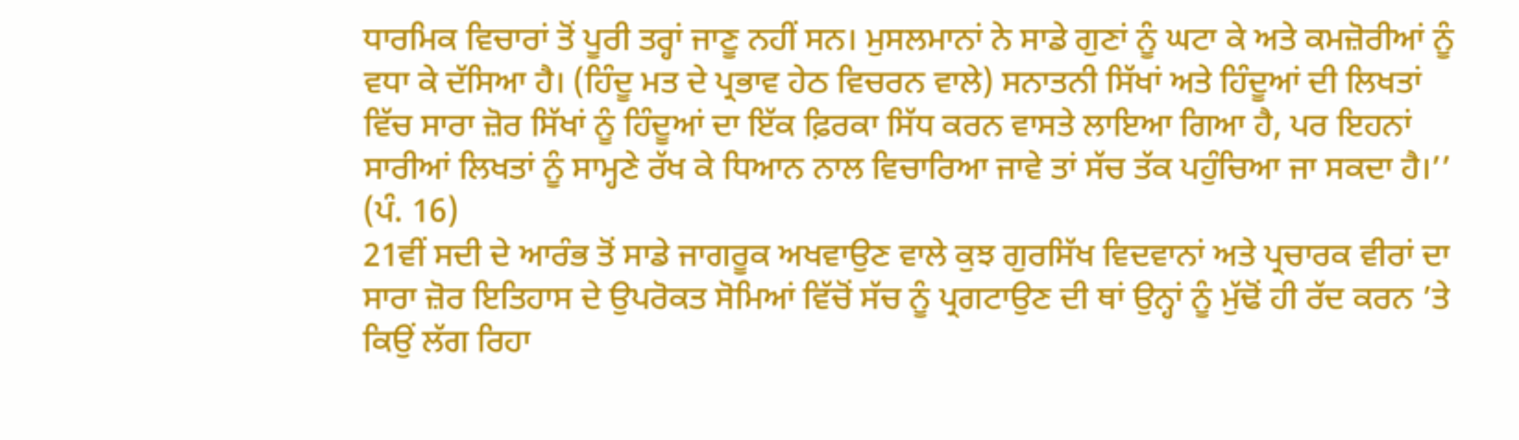ਧਾਰਮਿਕ ਵਿਚਾਰਾਂ ਤੋਂ ਪੂਰੀ ਤਰ੍ਹਾਂ ਜਾਣੂ ਨਹੀਂ ਸਨ। ਮੁਸਲਮਾਨਾਂ ਨੇ ਸਾਡੇ ਗੁਣਾਂ ਨੂੰ ਘਟਾ ਕੇ ਅਤੇ ਕਮਜ਼ੋਰੀਆਂ ਨੂੰ ਵਧਾ ਕੇ ਦੱਸਿਆ ਹੈ। (ਹਿੰਦੂ ਮਤ ਦੇ ਪ੍ਰਭਾਵ ਹੇਠ ਵਿਚਰਨ ਵਾਲੇ) ਸਨਾਤਨੀ ਸਿੱਖਾਂ ਅਤੇ ਹਿੰਦੂਆਂ ਦੀ ਲਿਖਤਾਂ ਵਿੱਚ ਸਾਰਾ ਜ਼ੋਰ ਸਿੱਖਾਂ ਨੂੰ ਹਿੰਦੂਆਂ ਦਾ ਇੱਕ ਫ਼ਿਰਕਾ ਸਿੱਧ ਕਰਨ ਵਾਸਤੇ ਲਾਇਆ ਗਿਆ ਹੈ, ਪਰ ਇਹਨਾਂ ਸਾਰੀਆਂ ਲਿਖਤਾਂ ਨੂੰ ਸਾਮ੍ਹਣੇ ਰੱਖ ਕੇ ਧਿਆਨ ਨਾਲ ਵਿਚਾਰਿਆ ਜਾਵੇ ਤਾਂ ਸੱਚ ਤੱਕ ਪਹੁੰਚਿਆ ਜਾ ਸਕਦਾ ਹੈ।’’ (ਪੰ. 16)
21ਵੀਂ ਸਦੀ ਦੇ ਆਰੰਭ ਤੋਂ ਸਾਡੇ ਜਾਗਰੂਕ ਅਖਵਾਉਣ ਵਾਲੇ ਕੁਝ ਗੁਰਸਿੱਖ ਵਿਦਵਾਨਾਂ ਅਤੇ ਪ੍ਰਚਾਰਕ ਵੀਰਾਂ ਦਾ ਸਾਰਾ ਜ਼ੋਰ ਇਤਿਹਾਸ ਦੇ ਉਪਰੋਕਤ ਸੋਮਿਆਂ ਵਿੱਚੋਂ ਸੱਚ ਨੂੰ ਪ੍ਰਗਟਾਉਣ ਦੀ ਥਾਂ ਉਨ੍ਹਾਂ ਨੂੰ ਮੁੱਢੋਂ ਹੀ ਰੱਦ ਕਰਨ ’ਤੇ ਕਿਉਂ ਲੱਗ ਰਿਹਾ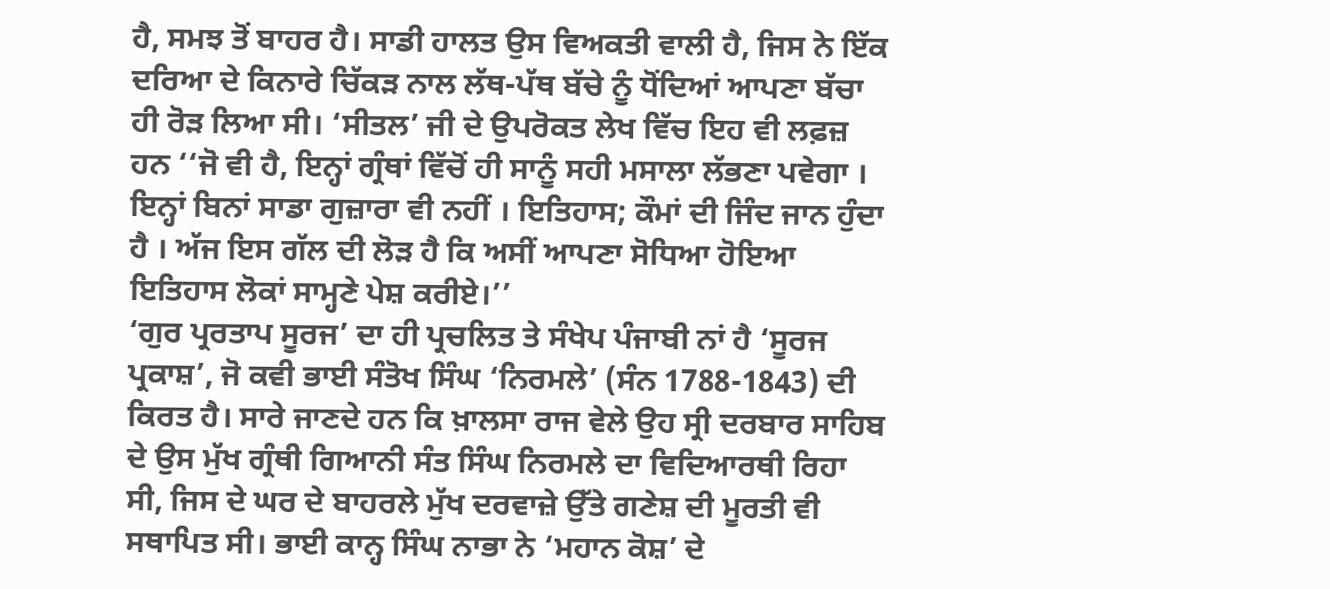ਹੈ, ਸਮਝ ਤੋਂ ਬਾਹਰ ਹੈ। ਸਾਡੀ ਹਾਲਤ ਉਸ ਵਿਅਕਤੀ ਵਾਲੀ ਹੈ, ਜਿਸ ਨੇ ਇੱਕ ਦਰਿਆ ਦੇ ਕਿਨਾਰੇ ਚਿੱਕੜ ਨਾਲ ਲੱਥ-ਪੱਥ ਬੱਚੇ ਨੂੰ ਧੋਂਦਿਆਂ ਆਪਣਾ ਬੱਚਾ ਹੀ ਰੋੜ ਲਿਆ ਸੀ। ‘ਸੀਤਲ’ ਜੀ ਦੇ ਉਪਰੋਕਤ ਲੇਖ ਵਿੱਚ ਇਹ ਵੀ ਲਫ਼ਜ਼ ਹਨ ‘‘ਜੋ ਵੀ ਹੈ, ਇਨ੍ਹਾਂ ਗ੍ਰੰਥਾਂ ਵਿੱਚੋਂ ਹੀ ਸਾਨੂੰ ਸਹੀ ਮਸਾਲਾ ਲੱਭਣਾ ਪਵੇਗਾ । ਇਨ੍ਹਾਂ ਬਿਨਾਂ ਸਾਡਾ ਗੁਜ਼ਾਰਾ ਵੀ ਨਹੀਂ । ਇਤਿਹਾਸ; ਕੌਮਾਂ ਦੀ ਜਿੰਦ ਜਾਨ ਹੁੰਦਾ ਹੈ । ਅੱਜ ਇਸ ਗੱਲ ਦੀ ਲੋੜ ਹੈ ਕਿ ਅਸੀਂ ਆਪਣਾ ਸੋਧਿਆ ਹੋਇਆ ਇਤਿਹਾਸ ਲੋਕਾਂ ਸਾਮ੍ਹਣੇ ਪੇਸ਼ ਕਰੀਏ।’’
‘ਗੁਰ ਪ੍ਰਰਤਾਪ ਸੂਰਜ’ ਦਾ ਹੀ ਪ੍ਰਚਲਿਤ ਤੇ ਸੰਖੇਪ ਪੰਜਾਬੀ ਨਾਂ ਹੈ ‘ਸੂਰਜ ਪ੍ਰਕਾਸ਼’, ਜੋ ਕਵੀ ਭਾਈ ਸੰਤੋਖ ਸਿੰਘ ‘ਨਿਰਮਲੇ’ (ਸੰਨ 1788-1843) ਦੀ ਕਿਰਤ ਹੈ। ਸਾਰੇ ਜਾਣਦੇ ਹਨ ਕਿ ਖ਼ਾਲਸਾ ਰਾਜ ਵੇਲੇ ਉਹ ਸ੍ਰੀ ਦਰਬਾਰ ਸਾਹਿਬ ਦੇ ਉਸ ਮੁੱਖ ਗ੍ਰੰਥੀ ਗਿਆਨੀ ਸੰਤ ਸਿੰਘ ਨਿਰਮਲੇ ਦਾ ਵਿਦਿਆਰਥੀ ਰਿਹਾ ਸੀ, ਜਿਸ ਦੇ ਘਰ ਦੇ ਬਾਹਰਲੇ ਮੁੱਖ ਦਰਵਾਜ਼ੇ ਉੱਤੇ ਗਣੇਸ਼ ਦੀ ਮੂਰਤੀ ਵੀ ਸਥਾਪਿਤ ਸੀ। ਭਾਈ ਕਾਨ੍ਹ ਸਿੰਘ ਨਾਭਾ ਨੇ ‘ਮਹਾਨ ਕੋਸ਼’ ਦੇ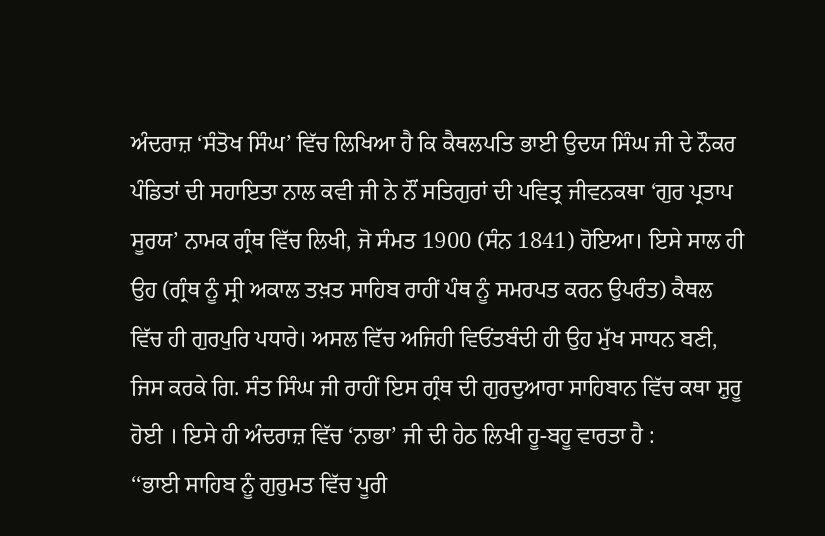ਅੰਦਰਾਜ਼ ‘ਸੰਤੋਖ ਸਿੰਘ’ ਵਿੱਚ ਲਿਖਿਆ ਹੈ ਕਿ ਕੈਥਲਪਤਿ ਭਾਈ ਉਦਯ ਸਿੰਘ ਜੀ ਦੇ ਨੌਕਰ ਪੰਡਿਤਾਂ ਦੀ ਸਹਾਇਤਾ ਨਾਲ ਕਵੀ ਜੀ ਨੇ ਨੌਂ ਸਤਿਗੁਰਾਂ ਦੀ ਪਵਿਤ੍ਰ ਜੀਵਨਕਥਾ ‘ਗੁਰ ਪ੍ਰਤਾਪ ਸੂਰਯ’ ਨਾਮਕ ਗ੍ਰੰਥ ਵਿੱਚ ਲਿਖੀ, ਜੋ ਸੰਮਤ 1900 (ਸੰਨ 1841) ਹੋਇਆ। ਇਸੇ ਸਾਲ ਹੀ ਉਹ (ਗ੍ਰੰਥ ਨੂੰ ਸ੍ਰੀ ਅਕਾਲ ਤਖ਼ਤ ਸਾਹਿਬ ਰਾਹੀਂ ਪੰਥ ਨੂੰ ਸਮਰਪਤ ਕਰਨ ਉਪਰੰਤ) ਕੈਥਲ ਵਿੱਚ ਹੀ ਗੁਰਪੁਰਿ ਪਧਾਰੇ। ਅਸਲ ਵਿੱਚ ਅਜਿਹੀ ਵਿਓਂਤਬੰਦੀ ਹੀ ਉਹ ਮੁੱਖ ਸਾਧਨ ਬਣੀ, ਜਿਸ ਕਰਕੇ ਗਿ. ਸੰਤ ਸਿੰਘ ਜੀ ਰਾਹੀਂ ਇਸ ਗ੍ਰੰਥ ਦੀ ਗੁਰਦੁਆਰਾ ਸਾਹਿਬਾਨ ਵਿੱਚ ਕਥਾ ਸ਼ੁਰੂ ਹੋਈ । ਇਸੇ ਹੀ ਅੰਦਰਾਜ਼ ਵਿੱਚ ‘ਨਾਭਾ’ ਜੀ ਦੀ ਹੇਠ ਲਿਖੀ ਹੂ-ਬਹੂ ਵਾਰਤਾ ਹੈ :
‘‘ਭਾਈ ਸਾਹਿਬ ਨੂੰ ਗੁਰੁਮਤ ਵਿੱਚ ਪੂਰੀ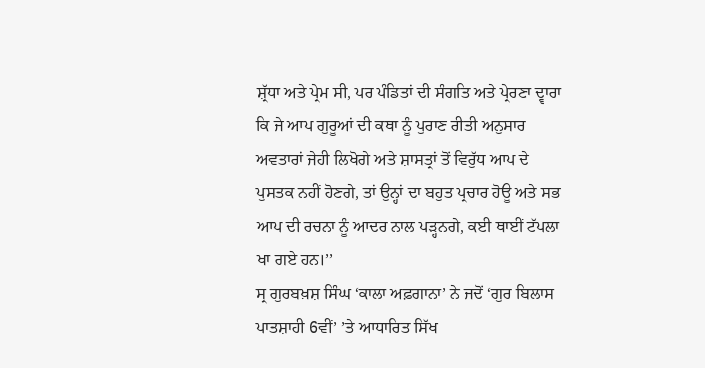ਸ਼੍ਰੱਧਾ ਅਤੇ ਪ੍ਰੇਮ ਸੀ, ਪਰ ਪੰਡਿਤਾਂ ਦੀ ਸੰਗਤਿ ਅਤੇ ਪ੍ਰੇਰਣਾ ਦ੍ਵਾਰਾ ਕਿ ਜੇ ਆਪ ਗੁਰੂਆਂ ਦੀ ਕਥਾ ਨੂੰ ਪੁਰਾਣ ਰੀਤੀ ਅਨੁਸਾਰ ਅਵਤਾਰਾਂ ਜੇਹੀ ਲਿਖੋਗੇ ਅਤੇ ਸ਼ਾਸਤ੍ਰਾਂ ਤੋਂ ਵਿਰੁੱਧ ਆਪ ਦੇ ਪੁਸਤਕ ਨਹੀਂ ਹੋਣਗੇ, ਤਾਂ ਉਨ੍ਹਾਂ ਦਾ ਬਹੁਤ ਪ੍ਰਚਾਰ ਹੋਊ ਅਤੇ ਸਭ ਆਪ ਦੀ ਰਚਨਾ ਨੂੰ ਆਦਰ ਨਾਲ ਪੜ੍ਹਨਗੇ, ਕਈ ਥਾਈਂ ਟੱਪਲਾ ਖਾ ਗਏ ਹਨ।’’
ਸ੍ਰ ਗੁਰਬਖ਼ਸ਼ ਸਿੰਘ ‘ਕਾਲਾ ਅਫ਼ਗਾਨਾ’ ਨੇ ਜਦੋਂ ‘ਗੁਰ ਬਿਲਾਸ ਪਾਤਸ਼ਾਹੀ 6ਵੀਂ’ ’ਤੇ ਆਧਾਰਿਤ ਸਿੱਖ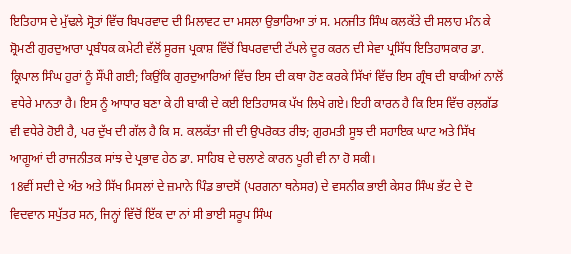ਇਤਿਹਾਸ ਦੇ ਮੁੱਢਲੇ ਸ੍ਰੋਤਾਂ ਵਿੱਚ ਬਿਪਰਵਾਦ ਦੀ ਮਿਲਾਵਟ ਦਾ ਮਸਲਾ ਉਭਾਰਿਆ ਤਾਂ ਸ. ਮਨਜੀਤ ਸਿੰਘ ਕਲਕੱਤੇ ਦੀ ਸਲਾਹ ਮੰਨ ਕੇ ਸ਼੍ਰੋਮਣੀ ਗੁਰਦੁਆਰਾ ਪ੍ਰਬੰਧਕ ਕਮੇਟੀ ਵੱਲੋਂ ਸੂਰਜ ਪ੍ਰਕਾਸ਼ ਵਿੱਚੋਂ ਬਿਪਰਵਾਦੀ ਟੱਪਲੇ ਦੂਰ ਕਰਨ ਦੀ ਸੇਵਾ ਪ੍ਰਸਿੱਧ ਇਤਿਹਾਸਕਾਰ ਡਾ. ਕ੍ਰਿਪਾਲ ਸਿੰਘ ਹੁਰਾਂ ਨੂੰ ਸੌਂਪੀ ਗਈ; ਕਿਉਂਕਿ ਗੁਰਦੁਆਰਿਆਂ ਵਿੱਚ ਇਸ ਦੀ ਕਥਾ ਹੋਣ ਕਰਕੇ ਸਿੱਖਾਂ ਵਿੱਚ ਇਸ ਗ੍ਰੰਥ ਦੀ ਬਾਕੀਆਂ ਨਾਲੋਂ ਵਧੇਰੇ ਮਾਨਤਾ ਹੈ। ਇਸ ਨੂੰ ਆਧਾਰ ਬਣਾ ਕੇ ਹੀ ਬਾਕੀ ਦੇ ਕਈ ਇਤਿਹਾਸਕ ਪੱਖ ਲਿਖੇ ਗਏ। ਇਹੀ ਕਾਰਨ ਹੈ ਕਿ ਇਸ ਵਿੱਚ ਰਲ਼ਗੱਡ ਵੀ ਵਧੇਰੇ ਹੋਈ ਹੈ, ਪਰ ਦੁੱਖ ਦੀ ਗੱਲ ਹੈ ਕਿ ਸ. ਕਲਕੱਤਾ ਜੀ ਦੀ ਉਪਰੋਕਤ ਰੀਝ; ਗੁਰਮਤੀ ਸੂਝ ਦੀ ਸਹਾਇਕ ਘਾਟ ਅਤੇ ਸਿੱਖ ਆਗੂਆਂ ਦੀ ਰਾਜਨੀਤਕ ਸਾਂਝ ਦੇ ਪ੍ਰਭਾਵ ਹੇਠ ਡਾ. ਸਾਹਿਬ ਦੇ ਚਲਾਣੇ ਕਾਰਨ ਪੂਰੀ ਵੀ ਨਾ ਹੋ ਸਕੀ।
18ਵੀਂ ਸਦੀ ਦੇ ਅੰਤ ਅਤੇ ਸਿੱਖ ਮਿਸਲਾਂ ਦੇ ਜ਼ਮਾਨੇ ਪਿੰਡ ਭਾਦਸੋਂ (ਪਰਗਨਾ ਥਨੇਸਰ) ਦੇ ਵਸਨੀਕ ਭਾਈ ਕੇਸਰ ਸਿੰਘ ਭੱਟ ਦੇ ਦੋ ਵਿਦਵਾਨ ਸਪੁੱਤਰ ਸਨ, ਜਿਨ੍ਹਾਂ ਵਿੱਚੋਂ ਇੱਕ ਦਾ ਨਾਂ ਸੀ ਭਾਈ ਸਰੂਪ ਸਿੰਘ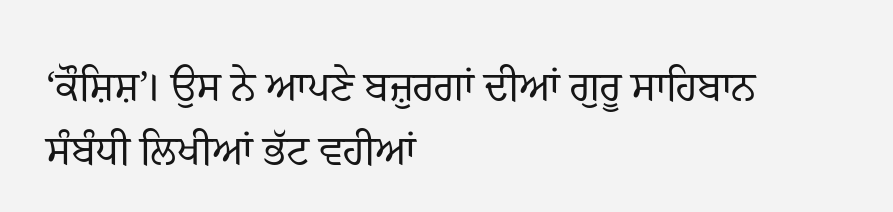‘ਕੌਸ਼ਿਸ਼’। ਉਸ ਨੇ ਆਪਣੇ ਬਜ਼ੁਰਗਾਂ ਦੀਆਂ ਗੁਰੂ ਸਾਹਿਬਾਨ ਸੰਬੰਧੀ ਲਿਖੀਆਂ ਭੱਟ ਵਹੀਆਂ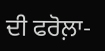ਦੀ ਫਰੋਲ਼ਾ-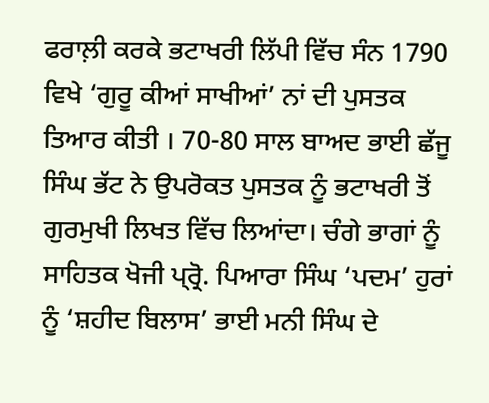ਫਰਾਲ਼ੀ ਕਰਕੇ ਭਟਾਖਰੀ ਲਿੱਪੀ ਵਿੱਚ ਸੰਨ 1790 ਵਿਖੇ ‘ਗੁਰੂ ਕੀਆਂ ਸਾਖੀਆਂ’ ਨਾਂ ਦੀ ਪੁਸਤਕ ਤਿਆਰ ਕੀਤੀ । 70-80 ਸਾਲ ਬਾਅਦ ਭਾਈ ਛੱਜੂ ਸਿੰਘ ਭੱਟ ਨੇ ਉਪਰੋਕਤ ਪੁਸਤਕ ਨੂੰ ਭਟਾਖਰੀ ਤੋਂ ਗੁਰਮੁਖੀ ਲਿਖਤ ਵਿੱਚ ਲਿਆਂਦਾ। ਚੰਗੇ ਭਾਗਾਂ ਨੂੰ ਸਾਹਿਤਕ ਖੋਜੀ ਪ੍ਰ੍ਰੋ. ਪਿਆਰਾ ਸਿੰਘ ‘ਪਦਮ’ ਹੁਰਾਂ ਨੂੰ ‘ਸ਼ਹੀਦ ਬਿਲਾਸ’ ਭਾਈ ਮਨੀ ਸਿੰਘ ਦੇ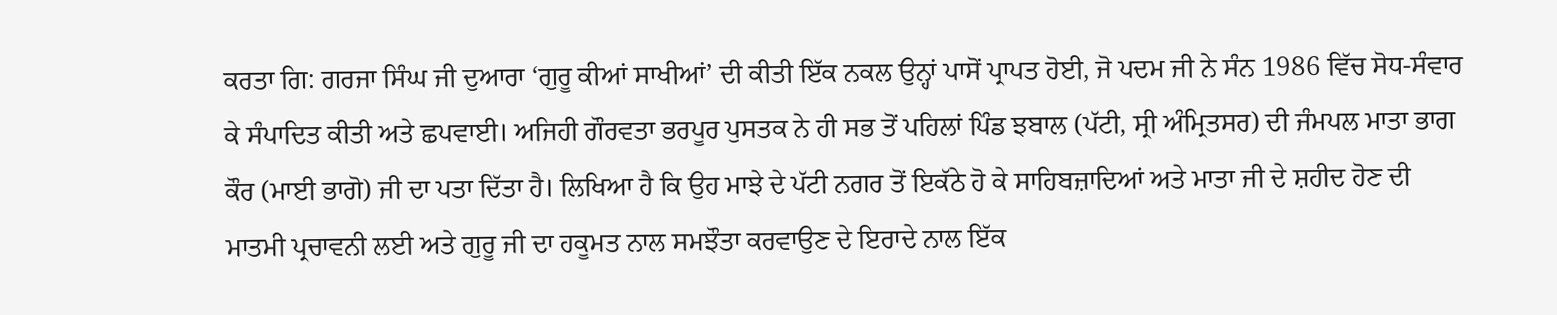ਕਰਤਾ ਗਿ: ਗਰਜਾ ਸਿੰਘ ਜੀ ਦੁਆਰਾ ‘ਗੁਰੂ ਕੀਆਂ ਸਾਖੀਆਂ’ ਦੀ ਕੀਤੀ ਇੱਕ ਨਕਲ ਉਨ੍ਹਾਂ ਪਾਸੋਂ ਪ੍ਰਾਪਤ ਹੋਈ, ਜੋ ਪਦਮ ਜੀ ਨੇ ਸੰਨ 1986 ਵਿੱਚ ਸੋਧ-ਸੰਵਾਰ ਕੇ ਸੰਪਾਦਿਤ ਕੀਤੀ ਅਤੇ ਛਪਵਾਈ। ਅਜਿਹੀ ਗੌਰਵਤਾ ਭਰਪੂਰ ਪੁਸਤਕ ਨੇ ਹੀ ਸਭ ਤੋਂ ਪਹਿਲਾਂ ਪਿੰਡ ਝਬਾਲ (ਪੱਟੀ, ਸ੍ਰੀ ਅੰਮ੍ਰਿਤਸਰ) ਦੀ ਜੰਮਪਲ ਮਾਤਾ ਭਾਗ ਕੌਰ (ਮਾਈ ਭਾਗੋ) ਜੀ ਦਾ ਪਤਾ ਦਿੱਤਾ ਹੈ। ਲਿਖਿਆ ਹੈ ਕਿ ਉਹ ਮਾਝੇ ਦੇ ਪੱਟੀ ਨਗਰ ਤੋਂ ਇਕੱਠੇ ਹੋ ਕੇ ਸਾਹਿਬਜ਼ਾਦਿਆਂ ਅਤੇ ਮਾਤਾ ਜੀ ਦੇ ਸ਼ਹੀਦ ਹੋਣ ਦੀ ਮਾਤਮੀ ਪ੍ਰਚਾਵਨੀ ਲਈ ਅਤੇ ਗੁਰੂ ਜੀ ਦਾ ਹਕੂਮਤ ਨਾਲ ਸਮਝੌਤਾ ਕਰਵਾਉਣ ਦੇ ਇਰਾਦੇ ਨਾਲ ਇੱਕ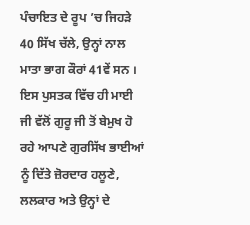ਪੰਚਾਇਤ ਦੇ ਰੂਪ ’ਚ ਜਿਹੜੇ 40 ਸਿੱਖ ਚੱਲੇ, ਉਨ੍ਹਾਂ ਨਾਲ ਮਾਤਾ ਭਾਗ ਕੌਰਾਂ 41ਵੇਂ ਸਨ । ਇਸ ਪੁਸਤਕ ਵਿੱਚ ਹੀ ਮਾਈ ਜੀ ਵੱਲੋਂ ਗੁਰੂ ਜੀ ਤੋਂ ਬੇਮੁਖ ਹੋ ਰਹੇ ਆਪਣੇ ਗੁਰਸਿੱਖ ਭਾਈਆਂ ਨੂੰ ਦਿੱਤੇ ਜ਼ੋਰਦਾਰ ਹਲੂਣੇ, ਲਲਕਾਰ ਅਤੇ ਉਨ੍ਹਾਂ ਦੇ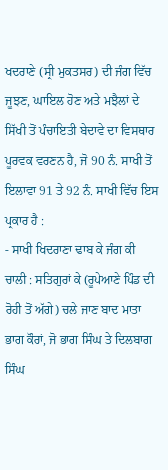ਖਦਰਾਣੇ (ਸ੍ਰੀ ਮੁਕਤਸਰ) ਦੀ ਜੰਗ ਵਿੱਚ ਜੂਝਣ, ਘਾਇਲ ਹੋਣ ਅਤੇ ਮਝੈਲਾਂ ਦੇ ਸਿੱਖੀ ਤੋਂ ਪੰਚਾਇਤੀ ਬੇਦਾਵੇ ਦਾ ਵਿਸਥਾਰ ਪੂਰਵਕ ਵਰਣਨ ਹੈ, ਜੋ 90 ਨੰ. ਸਾਖੀ ਤੋਂ ਇਲਾਵਾ 91 ਤੇ 92 ਨੰ. ਸਾਖੀ ਵਿੱਚ ਇਸ ਪ੍ਰਕਾਰ ਹੈ :
- ਸਾਖੀ ਖਿਦਰਾਣਾ ਢਾਬ ਕੇ ਜੰਗ ਕੀ ਚਾਲੀ : ਸਤਿਗੁਰਾਂ ਕੇ (ਰੂਪੇਆਣੇ ਪਿੰਡ ਦੀ ਰੋਹੀ ਤੋਂ ਅੱਗੇ) ਚਲੇ ਜਾਣ ਬਾਦ ਮਾਤਾ ਭਾਗ ਕੌਰਾਂ, ਜੋ ਭਾਗ ਸਿੰਘ ਤੇ ਦਿਲਬਾਗ ਸਿੰਘ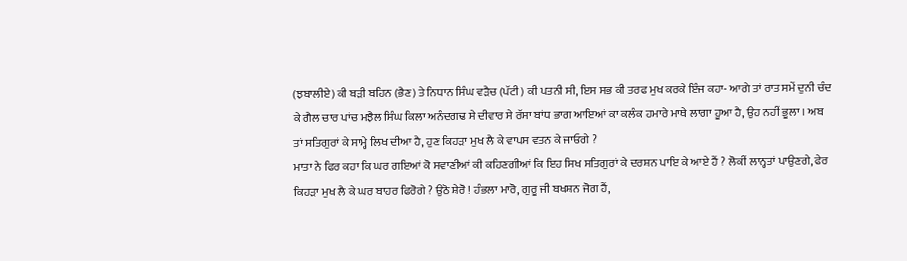(ਝਬਾਲੀਏ) ਕੀ ਬੜੀ ਬਹਿਨ (ਭੈਣ) ਤੇ ਨਿਧਾਨ ਸਿੰਘ ਵੜੈਚ (ਪੱਟੀ) ਕੀ ਪਤਨੀ ਸੀ, ਇਸ ਸਭ ਕੀ ਤਰਫ ਮੁਖ ਕਰਕੇ ਇੰਜ ਕਹਾ- ਆਗੇ ਤਾਂ ਰਾਤ ਸਮੇਂ ਦੁਨੀ ਚੰਦ ਕੇ ਗੈਲ ਚਾਰ ਪਾਂਚ ਮਝੈਲ ਸਿੰਘ ਕਿਲਾ ਅਨੰਦਗਢ ਸੇ ਦੀਵਾਰ ਸੇ ਰੱਸਾ ਬਾਂਧ ਭਾਗ ਆਇਆਂ ਕਾ ਕਲੰਕ ਹਮਾਰੇ ਮਾਥੇ ਲਾਗਾ ਹੂਆ ਹੈ, ਉਹ ਨਹੀਂ ਭੂਲਾ । ਅਬ ਤਾਂ ਸਤਿਗੁਰਾਂ ਕੇ ਸਾਮ੍ਹੇ ਲਿਖ ਦੀਆ ਹੈ, ਹੁਣ ਕਿਹੜਾ ਮੁਖ ਲੈ ਕੇ ਵਾਪਸ ਵਤਨ ਕੇ ਜਾਓਗੇ ?
ਮਾਤਾ ਨੇ ਫਿਰ ਕਹਾ ਕਿ ਘਰ ਗਇਆਂ ਕੋ ਸਵਾਣੀਆਂ ਕੀ ਕਹਿਣਗੀਆਂ ਕਿ ਇਹ ਸਿਖ ਸਤਿਗੁਰਾਂ ਕੇ ਦਰਸ਼ਨ ਪਾਇ ਕੇ ਆਏ ਹੈਂ ? ਲੋਕੀਂ ਲਾਨ੍ਹਤਾਂ ਪਾਉਣਗੇ, ਫੇਰ ਕਿਹੜਾ ਮੁਖ ਲੈ ਕੇ ਘਰ ਬਾਹਰ ਫਿਰੋਗੇ ? ਉਠੋ ਸ਼ੇਰੋ ! ਹੰਭਲਾ ਮਾਰੋ, ਗੁਰੂ ਜੀ ਬਖਸ਼ਨ ਜੋਗ ਹੈਂ,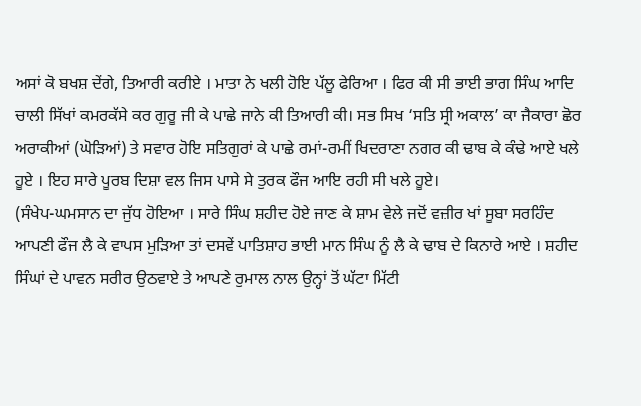ਅਸਾਂ ਕੋ ਬਖਸ਼ ਦੇਂਗੇ, ਤਿਆਰੀ ਕਰੀਏ । ਮਾਤਾ ਨੇ ਖਲੀ ਹੋਇ ਪੱਲੂ ਫੇਰਿਆ । ਫਿਰ ਕੀ ਸੀ ਭਾਈ ਭਾਗ ਸਿੰਘ ਆਦਿ ਚਾਲੀ ਸਿੱਖਾਂ ਕਮਰਕੱਸੇ ਕਰ ਗੁਰੂ ਜੀ ਕੇ ਪਾਛੇ ਜਾਨੇ ਕੀ ਤਿਆਰੀ ਕੀ। ਸਭ ਸਿਖ ‘ਸਤਿ ਸ੍ਰੀ ਅਕਾਲ’ ਕਾ ਜੈਕਾਰਾ ਛੋਰ ਅਰਾਕੀਆਂ (ਘੋੜਿਆਂ) ਤੇ ਸਵਾਰ ਹੋਇ ਸਤਿਗੁਰਾਂ ਕੇ ਪਾਛੇ ਰਮਾਂ-ਰਮੀਂ ਖਿਦਰਾਣਾ ਨਗਰ ਕੀ ਢਾਬ ਕੇ ਕੰਢੇ ਆਏ ਖਲੇ ਹੂਏ । ਇਹ ਸਾਰੇ ਪੂਰਬ ਦਿਸ਼ਾ ਵਲ ਜਿਸ ਪਾਸੇ ਸੇ ਤੁਰਕ ਫੌਜ ਆਇ ਰਹੀ ਸੀ ਖਲੇ ਹੂਏ।
(ਸੰਖੇਪ-ਘਮਸਾਨ ਦਾ ਜੁੱਧ ਹੋਇਆ । ਸਾਰੇ ਸਿੰਘ ਸ਼ਹੀਦ ਹੋਏ ਜਾਣ ਕੇ ਸ਼ਾਮ ਵੇਲੇ ਜਦੋਂ ਵਜ਼ੀਰ ਖਾਂ ਸੂਬਾ ਸਰਹਿੰਦ ਆਪਣੀ ਫੌਜ ਲੈ ਕੇ ਵਾਪਸ ਮੁੜਿਆ ਤਾਂ ਦਸਵੇਂ ਪਾਤਿਸ਼ਾਹ ਭਾਈ ਮਾਨ ਸਿੰਘ ਨੂੰ ਲੈ ਕੇ ਢਾਬ ਦੇ ਕਿਨਾਰੇ ਆਏ । ਸ਼ਹੀਦ ਸਿੰਘਾਂ ਦੇ ਪਾਵਨ ਸਰੀਰ ਉਠਵਾਏ ਤੇ ਆਪਣੇ ਰੁਮਾਲ ਨਾਲ ਉਨ੍ਹਾਂ ਤੋਂ ਘੱਟਾ ਮਿੱਟੀ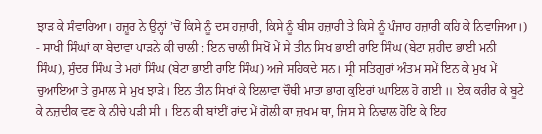ਝਾੜ ਕੇ ਸੰਵਾਰਿਆ। ਹਜ਼ੂਰ ਨੇ ਉਨ੍ਹਾਂ ’ਚੋਂ ਕਿਸੇ ਨੂੰ ਦਸ ਹਜ਼ਾਰੀ, ਕਿਸੇ ਨੂੰ ਬੀਸ ਹਜ਼ਾਰੀ ਤੇ ਕਿਸੇ ਨੂੰ ਪੰਜਾਹ ਹਜ਼ਾਰੀ ਕਹਿ ਕੇ ਨਿਵਾਜਿਆ।)
- ਸਾਖੀ ਸਿੰਘਾਂ ਕਾ ਬੇਦਾਵਾ ਪਾੜਨੇ ਕੀ ਚਾਲੀ : ਇਨ ਚਾਲੀ ਸਿਖੋਂ ਮੇਂ ਸੇ ਤੀਨ ਸਿਖ ਭਾਈ ਰਾਇ ਸਿੰਘ (ਬੇਟਾ ਸ਼ਹੀਦ ਭਾਈ ਮਨੀ ਸਿੰਘ), ਸੁੰਦਰ ਸਿੰਘ ਤੇ ਮਹਾਂ ਸਿੰਘ (ਬੇਟਾ ਭਾਈ ਰਾਇ ਸਿੰਘ) ਅਜੇ ਸਹਿਕਦੇ ਸਨ। ਸ੍ਰੀ ਸਤਿਗੁਰਾਂ ਅੰਤਮ ਸਮੇਂ ਇਨ ਕੇ ਮੁਖ ਮੇਂ ਚੁਆਇਆ ਤੇ ਰੁਮਾਲ ਸੇ ਮੁਖ ਝਾੜੇ। ਇਨ ਤੀਨ ਸਿਖਾਂ ਕੇ ਇਲਾਵਾ ਚੌਥੀ ਮਾਤਾ ਭਾਗ ਕੁਇਰਾਂ ਘਾਇਲ ਹੋ ਗਈ ॥ ਏਕ ਕਰੀਰ ਕੇ ਬੂਟੇ ਕੇ ਨਜ਼ਦੀਕ ਵਣ ਕੇ ਨੀਚੇ ਪੜੀ ਸੀ । ਇਨ ਕੀ ਬਾਂਈਂ ਰਾਂਦ ਮੇਂ ਗੋਲੀ ਕਾ ਜ਼ਖਮ ਥਾ, ਜਿਸ ਸੇ ਨਿਢਾਲ ਹੋਇ ਕੇ ਇਹ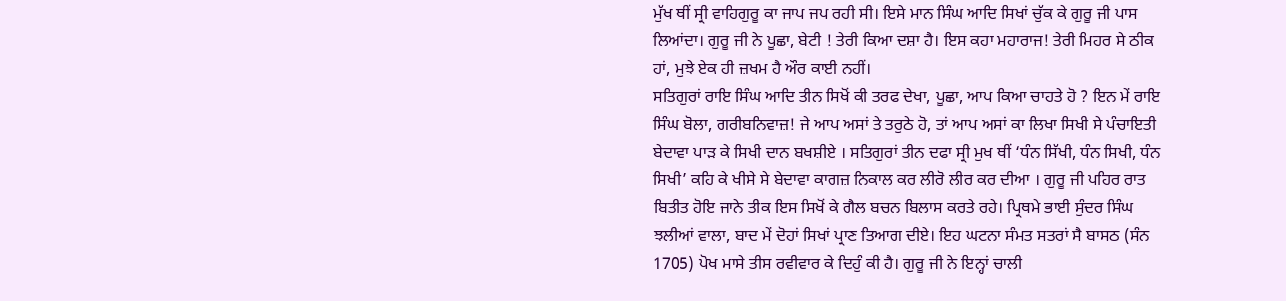ਮੁੱਖ ਥੀਂ ਸ੍ਰੀ ਵਾਹਿਗੁਰੂ ਕਾ ਜਾਪ ਜਪ ਰਹੀ ਸੀ। ਇਸੇ ਮਾਨ ਸਿੰਘ ਆਦਿ ਸਿਖਾਂ ਚੁੱਕ ਕੇ ਗੁਰੂ ਜੀ ਪਾਸ ਲਿਆਂਦਾ। ਗੁਰੂ ਜੀ ਨੇ ਪੂਛਾ, ਬੇਟੀ ! ਤੇਰੀ ਕਿਆ ਦਸ਼ਾ ਹੈ। ਇਸ ਕਹਾ ਮਹਾਰਾਜ! ਤੇਰੀ ਮਿਹਰ ਸੇ ਠੀਕ ਹਾਂ, ਮੁਝੇ ਏਕ ਹੀ ਜ਼ਖਮ ਹੈ ਔਰ ਕਾਈ ਨਹੀਂ।
ਸਤਿਗੁਰਾਂ ਰਾਇ ਸਿੰਘ ਆਦਿ ਤੀਨ ਸਿਖੋਂ ਕੀ ਤਰਫ ਦੇਖਾ, ਪੂਛਾ, ਆਪ ਕਿਆ ਚਾਹਤੇ ਹੋ ? ਇਨ ਮੇਂ ਰਾਇ ਸਿੰਘ ਬੋਲਾ, ਗਰੀਬਨਿਵਾਜ਼! ਜੇ ਆਪ ਅਸਾਂ ਤੇ ਤਰੁਠੇ ਹੋ, ਤਾਂ ਆਪ ਅਸਾਂ ਕਾ ਲਿਖਾ ਸਿਖੀ ਸੇ ਪੰਚਾਇਤੀ ਬੇਦਾਵਾ ਪਾੜ ਕੇ ਸਿਖੀ ਦਾਨ ਬਖਸ਼ੀਏ । ਸਤਿਗੁਰਾਂ ਤੀਨ ਦਫਾ ਸ੍ਰੀ ਮੁਖ ਥੀਂ ‘ਧੰਨ ਸਿੱਖੀ, ਧੰਨ ਸਿਖੀ, ਧੰਨ ਸਿਖੀ’ ਕਹਿ ਕੇ ਖੀਸੇ ਸੇ ਬੇਦਾਵਾ ਕਾਗਜ਼ ਨਿਕਾਲ ਕਰ ਲੀਰੋ ਲੀਰ ਕਰ ਦੀਆ । ਗੁਰੂ ਜੀ ਪਹਿਰ ਰਾਤ ਬਿਤੀਤ ਹੋਇ ਜਾਨੇ ਤੀਕ ਇਸ ਸਿਖੋਂ ਕੇ ਗੈਲ ਬਚਨ ਬਿਲਾਸ ਕਰਤੇ ਰਹੇ। ਪ੍ਰਿਥਮੇ ਭਾਈ ਸੁੰਦਰ ਸਿੰਘ ਝਲੀਆਂ ਵਾਲਾ, ਬਾਦ ਮੇਂ ਦੋਹਾਂ ਸਿਖਾਂ ਪ੍ਰਾਣ ਤਿਆਗ ਦੀਏ। ਇਹ ਘਟਨਾ ਸੰਮਤ ਸਤਰਾਂ ਸੈ ਬਾਸਠ (ਸੰਨ 1705) ਪੋਖ ਮਾਸੇ ਤੀਸ ਰਵੀਵਾਰ ਕੇ ਦਿਹੁੰ ਕੀ ਹੈ। ਗੁਰੂ ਜੀ ਨੇ ਇਨ੍ਹਾਂ ਚਾਲੀ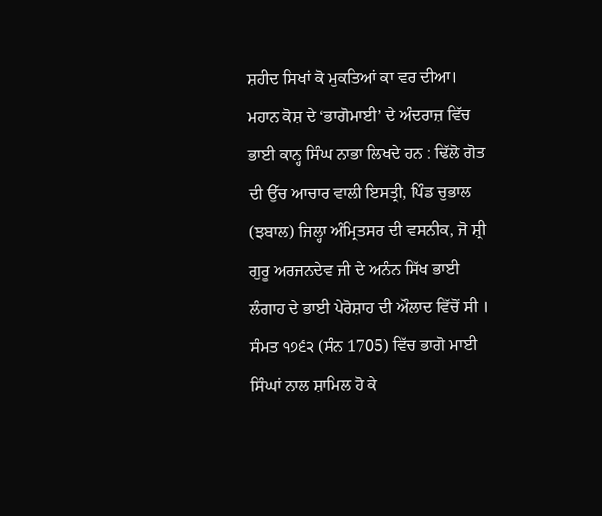ਸ਼ਹੀਦ ਸਿਖਾਂ ਕੋ ਮੁਕਤਿਆਂ ਕਾ ਵਰ ਦੀਆ।
ਮਹਾਨ ਕੋਸ਼ ਦੇ ‘ਭਾਗੋਮਾਈ’ ਦੇ ਅੰਦਰਾਜ਼ ਵਿੱਚ ਭਾਈ ਕਾਨ੍ਹ ਸਿੰਘ ਨਾਭਾ ਲਿਖਦੇ ਹਨ : ਢਿੱਲੋ ਗੋਤ ਦੀ ਉੱਚ ਆਚਾਰ ਵਾਲੀ ਇਸਤ੍ਰੀ, ਪਿੰਡ ਚੁਭਾਲ (ਝਬਾਲ) ਜਿਲ੍ਹਾ ਅੰਮ੍ਰਿਤਸਰ ਦੀ ਵਸਨੀਕ, ਜੋ ਸ਼੍ਰੀ ਗੁਰੂ ਅਰਜਨਦੇਵ ਜੀ ਦੇ ਅਨੰਨ ਸਿੱਖ ਭਾਈ ਲੰਗਾਹ ਦੇ ਭਾਈ ਪੇਰੋਸ਼ਾਹ ਦੀ ਔਲਾਦ ਵਿੱਚੋਂ ਸੀ । ਸੰਮਤ ੧੭੬੨ (ਸੰਨ 1705) ਵਿੱਚ ਭਾਗੋ ਮਾਈ ਸਿੰਘਾਂ ਨਾਲ ਸ਼ਾਮਿਲ ਹੋ ਕੇ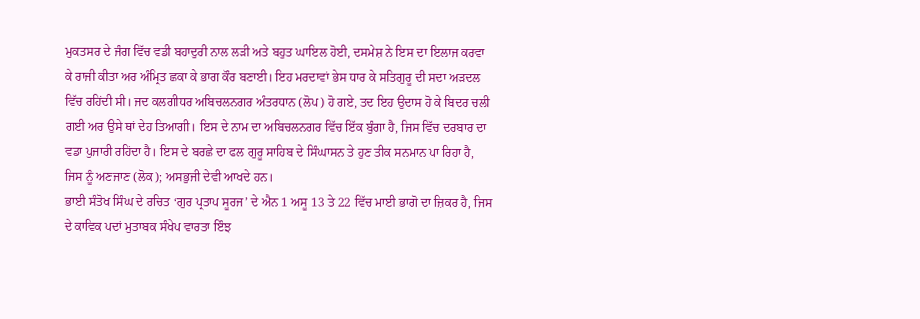ਮੁਕਤਸਰ ਦੇ ਜੰਗ ਵਿੱਚ ਵਡੀ ਬਹਾਦੁਰੀ ਨਾਲ ਲੜੀ ਅਤੇ ਬਹੁਤ ਘਾਇਲ ਹੋਈ, ਦਸਮੇਸ਼ ਨੇ ਇਸ ਦਾ ਇਲਾਜ ਕਰਵਾ ਕੇ ਰਾਜੀ ਕੀਤਾ ਅਰ ਅੰਮ੍ਰਿਤ ਛਕਾ ਕੇ ਭਾਗ ਕੌਰ ਬਣਾਈ। ਇਹ ਮਰਦਾਵਾਂ ਭੇਸ ਧਾਰ ਕੇ ਸਤਿਗੁਰੂ ਦੀ ਸਦਾ ਅੜਦਲ ਵਿੱਚ ਰਹਿਂਦੀ ਸੀ। ਜਦ ਕਲਗੀਧਰ ਅਬਿਚਲਨਗਰ ਅੰਤਰਧਾਨ (ਲੋਪ) ਹੋ ਗਏ, ਤਦ ਇਹ ਉਦਾਸ ਹੋ ਕੇ ਬਿਦਰ ਚਲੀ ਗਈ ਅਰ ਉਸੇ ਥਾਂ ਦੇਹ ਤਿਆਗੀ। ਇਸ ਦੇ ਨਾਮ ਦਾ ਅਬਿਚਲਨਗਰ ਵਿੱਚ ਇੱਕ ਬੁੰਗਾ ਹੈ, ਜਿਸ ਵਿੱਚ ਦਰਬਾਰ ਦਾ ਵਡਾ ਪੁਜਾਰੀ ਰਹਿਂਦਾ ਹੈ। ਇਸ ਦੇ ਬਰਛੇ ਦਾ ਫਲ ਗੁਰੂ ਸਾਹਿਬ ਦੇ ਸਿੰਘਾਸਨ ਤੇ ਹੁਣ ਤੀਕ ਸਨਮਾਨ ਪਾ ਰਿਹਾ ਹੈ, ਜਿਸ ਨੂੰ ਅਣਜਾਣ (ਲੋਕ); ਅਸਭੁਜੀ ਦੇਵੀ ਆਖਦੇ ਹਨ।
ਭਾਈ ਸੰਤੋਖ ਸਿੰਘ ਦੇ ਰਚਿਤ ‘ਗੁਰ ਪ੍ਰਤਾਪ ਸੂਰਜ’ ਦੇ ਐਨ 1 ਅਸੂ 13 ਤੇ 22 ਵਿੱਚ ਮਾਈ ਭਾਗੋ ਦਾ ਜ਼ਿਕਰ ਹੈ, ਜਿਸ ਦੇ ਕਾਵਿਕ ਪਦਾਂ ਮੁਤਾਬਕ ਸੰਖੇਪ ਵਾਰਤਾ ਇੰਝ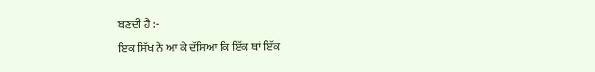ਬਣਦੀ ਹੈ :-
ਇਕ ਸਿੱਖ ਨੇ ਆ ਕੇ ਦੱਸਿਆ ਕਿ ਇੱਕ ਥਾਂ ਇੱਕ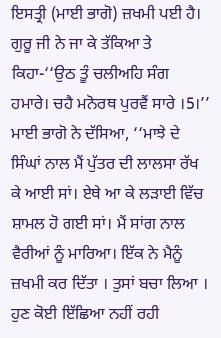ਇਸਤ੍ਰੀ (ਮਾਈ ਭਾਗੋ) ਜ਼ਖਮੀ ਪਈ ਹੈ। ਗੁਰੂ ਜੀ ਨੇ ਜਾ ਕੇ ਤੱਕਿਆ ਤੇ ਕਿਹਾ-‘‘ਉਠ ਤੂੰ ਚਲੀਅਹਿ ਸੰਗ ਹਮਾਰੇ। ਚਹੈ ਮਨੋਰਥ ਪੁਰਵੈਂ ਸਾਰੇ ।5।’’ ਮਾਈ ਭਾਗੋ ਨੇ ਦੱਸਿਆ, ‘‘ਮਾਝੇ ਦੇ ਸਿੰਘਾਂ ਨਾਲ ਮੈਂ ਪੁੱਤਰ ਦੀ ਲਾਲਸਾ ਰੱਖ ਕੇ ਆਈ ਸਾਂ। ਏਥੇ ਆ ਕੇ ਲੜਾਈ ਵਿੱਚ ਸ਼ਾਮਲ ਹੋ ਗਈ ਸਾਂ। ਮੈਂ ਸਾਂਗ ਨਾਲ ਵੈਰੀਆਂ ਨੂੰ ਮਾਰਿਆ। ਇੱਕ ਨੇ ਮੈਨੂੰ ਜ਼ਖਮੀ ਕਰ ਦਿੱਤਾ । ਤੁਸਾਂ ਬਚਾ ਲਿਆ । ਹੁਣ ਕੋਈ ਇੱਛਿਆ ਨਹੀਂ ਰਹੀ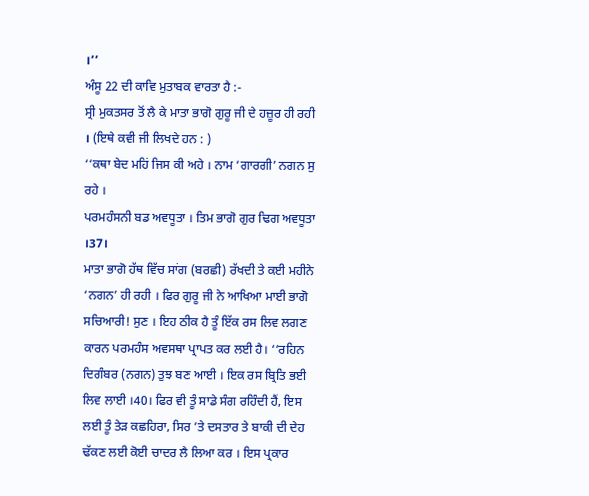।’’
ਅੰਸੂ 22 ਦੀ ਕਾਵਿ ਮੁਤਾਬਕ ਵਾਰਤਾ ਹੈ :-
ਸ੍ਰੀ ਮੁਕਤਸਰ ਤੋਂ ਲੈ ਕੇ ਮਾਤਾ ਭਾਗੋ ਗੁਰੂ ਜੀ ਦੇ ਹਜ਼ੂਰ ਹੀ ਰਹੀ । (ਇਥੇ ਕਵੀ ਜੀ ਲਿਖਦੇ ਹਨ : )
‘‘ਕਥਾ ਬੇਦ ਮਹਿਂ ਜਿਸ ਕੀ ਅਹੇ । ਨਾਮ ‘ਗਾਰਗੀ’ ਨਗਨ ਸੁ ਰਹੇ ।
ਪਰਮਹੰਸਨੀ ਬਡ ਅਵਧੂਤਾ । ਤਿਮ ਭਾਗੋ ਗੁਰ ਢਿਗ ਅਵਧੂਤਾ ।37।
ਮਾਤਾ ਭਾਗੋ ਹੱਥ ਵਿੱਚ ਸਾਂਗ (ਬਰਛੀ) ਰੱਖਦੀ ਤੇ ਕਈ ਮਹੀਨੇ ‘ਨਗਨ’ ਹੀ ਰਹੀ । ਫਿਰ ਗੁਰੂ ਜੀ ਨੇ ਆਖਿਆ ਮਾਈ ਭਾਗੋ ਸਚਿਆਰੀ! ਸੁਣ । ਇਹ ਠੀਕ ਹੈ ਤੂੰ ਇੱਕ ਰਸ ਲਿਵ ਲਗਣ ਕਾਰਨ ਪਰਮਹੰਸ ਅਵਸਥਾ ਪ੍ਰਾਪਤ ਕਰ ਲਈ ਹੈ। ‘‘ਰਹਿਨ ਦਿਗੰਬਰ (ਨਗਨ) ਤੁਝ ਬਣ ਆਈ । ਇਕ ਰਸ ਬ੍ਰਿਤਿ ਭਈ ਲਿਵ ਲਾਈ ।40। ਫਿਰ ਵੀ ਤੂੰ ਸਾਡੇ ਸੰਗ ਰਹਿੰਦੀ ਹੈਂ, ਇਸ ਲਈ ਤੂੰ ਤੇੜ ਕਛਹਿਰਾ, ਸਿਰ ’ਤੇ ਦਸਤਾਰ ਤੇ ਬਾਕੀ ਦੀ ਦੇਹ ਢੱਕਣ ਲਈ ਕੋਈ ਚਾਦਰ ਲੈ ਲਿਆ ਕਰ । ਇਸ ਪ੍ਰਕਾਰ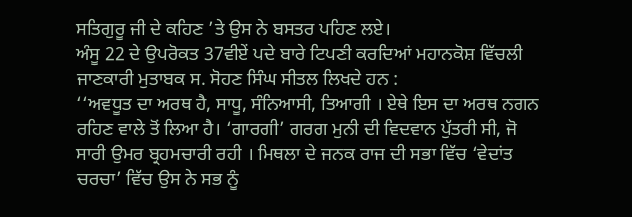ਸਤਿਗੁਰੂ ਜੀ ਦੇ ਕਹਿਣ ’ਤੇ ਉਸ ਨੇ ਬਸਤਰ ਪਹਿਣ ਲਏ।
ਅੰਸੂ 22 ਦੇ ਉਪਰੋਕਤ 37ਵੀਏਂ ਪਦੇ ਬਾਰੇ ਟਿਪਣੀ ਕਰਦਿਆਂ ਮਹਾਨਕੋਸ਼ ਵਿੱਚਲੀ ਜਾਣਕਾਰੀ ਮੁਤਾਬਕ ਸ. ਸੋਹਣ ਸਿੰਘ ਸੀਤਲ ਲਿਖਦੇ ਹਨ :
‘‘ਅਵਧੂਤ ਦਾ ਅਰਥ ਹੈ, ਸਾਧੂ, ਸੰਨਿਆਸੀ, ਤਿਆਗੀ । ਏਥੇ ਇਸ ਦਾ ਅਰਥ ਨਗਨ ਰਹਿਣ ਵਾਲੇ ਤੋਂ ਲਿਆ ਹੈ। ‘ਗਾਰਗੀ’ ਗਰਗ ਮੁਨੀ ਦੀ ਵਿਦਵਾਨ ਪੁੱਤਰੀ ਸੀ, ਜੋ ਸਾਰੀ ਉਮਰ ਬ੍ਰਹਮਚਾਰੀ ਰਹੀ । ਮਿਥਲਾ ਦੇ ਜਨਕ ਰਾਜ ਦੀ ਸਭਾ ਵਿੱਚ ‘ਵੇਦਾਂਤ ਚਰਚਾ’ ਵਿੱਚ ਉਸ ਨੇ ਸਭ ਨੂੰ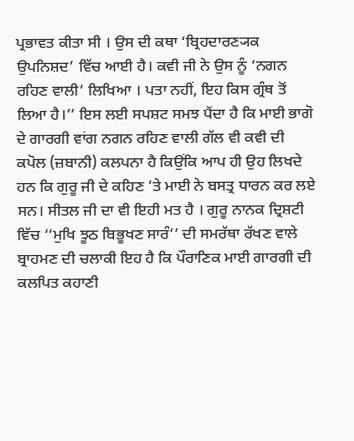ਪ੍ਰਭਾਵਤ ਕੀਤਾ ਸੀ । ਉਸ ਦੀ ਕਥਾ ‘ਬ੍ਰਿਹਦਾਰਣ੍ਯਕ ਉਪਨਿਸ਼ਦ’ ਵਿੱਚ ਆਈ ਹੈ। ਕਵੀ ਜੀ ਨੇ ਉਸ ਨੂੰ ‘ਨਗਨ ਰਹਿਣ ਵਾਲੀ’ ਲਿਖਿਆ । ਪਤਾ ਨਹੀਂ, ਇਹ ਕਿਸ ਗ੍ਰੰਥ ਤੋਂ ਲਿਆ ਹੈ।’’ ਇਸ ਲਈ ਸਪਸ਼ਟ ਸਮਝ ਪੈਂਦਾ ਹੈ ਕਿ ਮਾਈ ਭਾਗੋ ਦੇ ਗਾਰਗੀ ਵਾਂਗ ਨਗਨ ਰਹਿਣ ਵਾਲੀ ਗੱਲ ਵੀ ਕਵੀ ਦੀ ਕਪੋਲ (ਜ਼ਬਾਨੀ) ਕਲਪਨਾ ਹੈ ਕਿਉਂਕਿ ਆਪ ਹੀ ਉਹ ਲਿਖਦੇ ਹਨ ਕਿ ਗੁਰੂ ਜੀ ਦੇ ਕਹਿਣ ’ਤੇ ਮਾਈ ਨੇ ਬਸਤ੍ਰ ਧਾਰਨ ਕਰ ਲਏ ਸਨ। ਸੀਤਲ ਜੀ ਦਾ ਵੀ ਇਹੀ ਮਤ ਹੈ । ਗੁਰੂ ਨਾਨਕ ਦ੍ਰਿਸ਼ਟੀ ਵਿੱਚ ‘‘ਮੁਖਿ ਝੂਠ ਬਿਭੂਖਣ ਸਾਰੰ’’ ਦੀ ਸਮਰੱਥਾ ਰੱਖਣ ਵਾਲੇ ਬ੍ਰਾਹਮਣ ਦੀ ਚਲਾਕੀ ਇਹ ਹੈ ਕਿ ਪੌਰਾਣਿਕ ਮਾਈ ਗਾਰਗੀ ਦੀ ਕਲਪਿਤ ਕਹਾਣੀ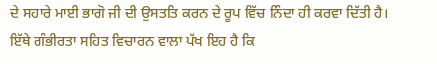ਦੇ ਸਹਾਰੇ ਮਾਈ ਭਾਗੋ ਜੀ ਦੀ ਉਸਤਤਿ ਕਰਨ ਦੇ ਰੂਪ ਵਿੱਚ ਨਿੰਦਾ ਹੀ ਕਰਵਾ ਦਿੱਤੀ ਹੈ।
ਇੱਥੇ ਗੰਭੀਰਤਾ ਸਹਿਤ ਵਿਚਾਰਨ ਵਾਲਾ ਪੱਖ ਇਹ ਹੈ ਕਿ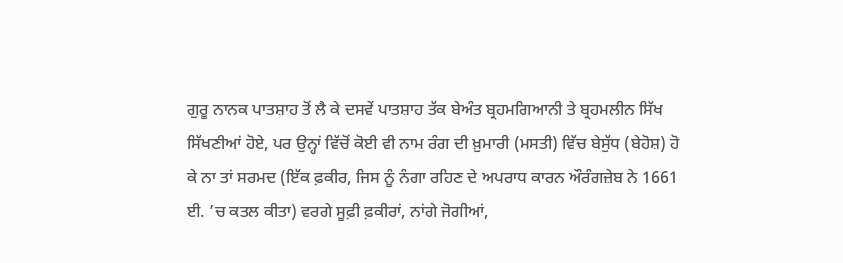ਗੁਰੂ ਨਾਨਕ ਪਾਤਸ਼ਾਹ ਤੋਂ ਲੈ ਕੇ ਦਸਵੇਂ ਪਾਤਸ਼ਾਹ ਤੱਕ ਬੇਅੰਤ ਬ੍ਰਹਮਗਿਆਨੀ ਤੇ ਬ੍ਰਹਮਲੀਨ ਸਿੱਖ ਸਿੱਖਣੀਆਂ ਹੋਏ, ਪਰ ਉਨ੍ਹਾਂ ਵਿੱਚੋਂ ਕੋਈ ਵੀ ਨਾਮ ਰੰਗ ਦੀ ਖ਼ੁਮਾਰੀ (ਮਸਤੀ) ਵਿੱਚ ਬੇਸੁੱਧ (ਬੇਹੋਸ਼) ਹੋ ਕੇ ਨਾ ਤਾਂ ਸਰਮਦ (ਇੱਕ ਫ਼ਕੀਰ, ਜਿਸ ਨੂੰ ਨੰਗਾ ਰਹਿਣ ਦੇ ਅਪਰਾਧ ਕਾਰਨ ਔਰੰਗਜ਼ੇਬ ਨੇ 1661 ਈ. ’ਚ ਕਤਲ ਕੀਤਾ) ਵਰਗੇ ਸੂਫ਼ੀ ਫ਼ਕੀਰਾਂ, ਨਾਂਗੇ ਜੋਗੀਆਂ,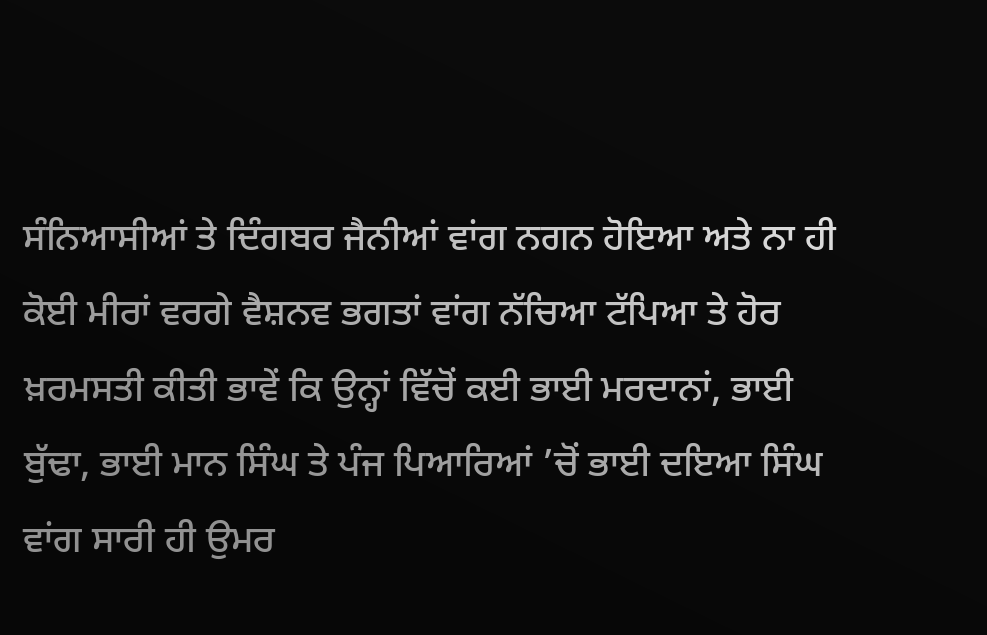ਸੰਨਿਆਸੀਆਂ ਤੇ ਦਿੰਗਬਰ ਜੈਨੀਆਂ ਵਾਂਗ ਨਗਨ ਹੋਇਆ ਅਤੇ ਨਾ ਹੀ ਕੋਈ ਮੀਰਾਂ ਵਰਗੇ ਵੈਸ਼ਨਵ ਭਗਤਾਂ ਵਾਂਗ ਨੱਚਿਆ ਟੱਪਿਆ ਤੇ ਹੋਰ ਖ਼ਰਮਸਤੀ ਕੀਤੀ ਭਾਵੇਂ ਕਿ ਉਨ੍ਹਾਂ ਵਿੱਚੋਂ ਕਈ ਭਾਈ ਮਰਦਾਨਾਂ, ਭਾਈ ਬੁੱਢਾ, ਭਾਈ ਮਾਨ ਸਿੰਘ ਤੇ ਪੰਜ ਪਿਆਰਿਆਂ ’ਚੋਂ ਭਾਈ ਦਇਆ ਸਿੰਘ ਵਾਂਗ ਸਾਰੀ ਹੀ ਉਮਰ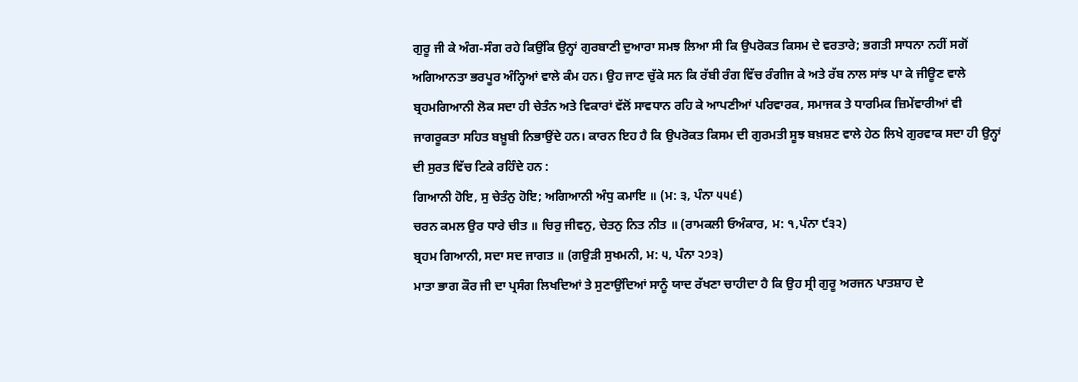ਗੁਰੂ ਜੀ ਕੇ ਅੰਗ-ਸੰਗ ਰਹੇ ਕਿਉਂਕਿ ਉਨ੍ਹਾਂ ਗੁਰਬਾਣੀ ਦੁਆਰਾ ਸਮਝ ਲਿਆ ਸੀ ਕਿ ਉਪਰੋਕਤ ਕਿਸਮ ਦੇ ਵਰਤਾਰੇ; ਭਗਤੀ ਸਾਧਨਾ ਨਹੀਂ ਸਗੋਂ ਅਗਿਆਨਤਾ ਭਰਪੂਰ ਅੰਨ੍ਹਿਆਂ ਵਾਲੇ ਕੰਮ ਹਨ। ਉਹ ਜਾਣ ਚੁੱਕੇ ਸਨ ਕਿ ਰੱਬੀ ਰੰਗ ਵਿੱਚ ਰੰਗੀਜ ਕੇ ਅਤੇ ਰੱਬ ਨਾਲ ਸਾਂਝ ਪਾ ਕੇ ਜੀਊਣ ਵਾਲੇ ਬ੍ਰਹਮਗਿਆਨੀ ਲੋਕ ਸਦਾ ਹੀ ਚੇਤੰਨ ਅਤੇ ਵਿਕਾਰਾਂ ਵੱਲੋਂ ਸਾਵਧਾਨ ਰਹਿ ਕੇ ਆਪਣੀਆਂ ਪਰਿਵਾਰਕ, ਸਮਾਜਕ ਤੇ ਧਾਰਮਿਕ ਜ਼ਿਮੇਂਵਾਰੀਆਂ ਵੀ ਜਾਗਰੂਕਤਾ ਸਹਿਤ ਬਖ਼ੂਬੀ ਨਿਭਾਉਂਦੇ ਹਨ। ਕਾਰਨ ਇਹ ਹੈ ਕਿ ਉਪਰੋਕਤ ਕਿਸਮ ਦੀ ਗੁਰਮਤੀ ਸੂਝ ਬਖ਼ਸ਼ਣ ਵਾਲੇ ਹੇਠ ਲਿਖੇ ਗੁਰਵਾਕ ਸਦਾ ਹੀ ਉਨ੍ਹਾਂ ਦੀ ਸੁਰਤ ਵਿੱਚ ਟਿਕੇ ਰਹਿੰਦੇ ਹਨ :
ਗਿਆਨੀ ਹੋਇ, ਸੁ ਚੇਤੰਨੁ ਹੋਇ; ਅਗਿਆਨੀ ਅੰਧੁ ਕਮਾਇ ॥ (ਮ: ੩, ਪੰਨਾ ੫੫੬)
ਚਰਨ ਕਮਲ ਉਰ ਧਾਰੇ ਚੀਤ ॥ ਚਿਰੁ ਜੀਵਨੁ, ਚੇਤਨੁ ਨਿਤ ਨੀਤ ॥ (ਰਾਮਕਲੀ ਓਅੰਕਾਰ, ਮ: ੧,ਪੰਨਾ ੯੩੨)
ਬ੍ਰਹਮ ਗਿਆਨੀ, ਸਦਾ ਸਦ ਜਾਗਤ ॥ (ਗਉੜੀ ਸੁਖਮਨੀ, ਮ: ੫, ਪੰਨਾ ੨੭੩)
ਮਾਤਾ ਭਾਗ ਕੌਰ ਜੀ ਦਾ ਪ੍ਰਸੰਗ ਲਿਖਦਿਆਂ ਤੇ ਸੁਣਾਉਂਦਿਆਂ ਸਾਨੂੰ ਯਾਦ ਰੱਖਣਾ ਚਾਹੀਦਾ ਹੈ ਕਿ ਉਹ ਸ੍ਰੀ ਗੁਰੂ ਅਰਜਨ ਪਾਤਸ਼ਾਹ ਦੇ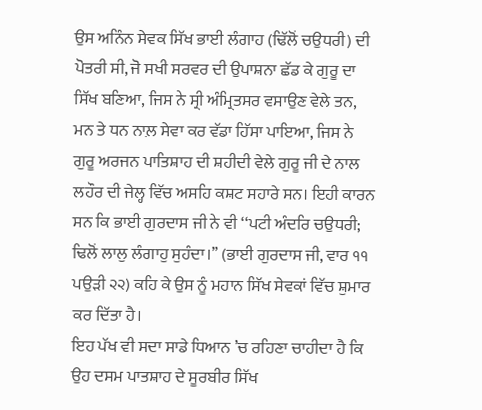ਉਸ ਅਨਿੰਨ ਸੇਵਕ ਸਿੱਖ ਭਾਈ ਲੰਗਾਹ (ਢਿੱਲੋਂ ਚਉਧਰੀ) ਦੀ ਪੋਤਰੀ ਸੀ, ਜੋ ਸਖੀ ਸਰਵਰ ਦੀ ਉਪਾਸ਼ਨਾ ਛੱਡ ਕੇ ਗੁਰੂ ਦਾ ਸਿੱਖ ਬਣਿਆ, ਜਿਸ ਨੇ ਸ੍ਰੀ ਅੰਮ੍ਰਿਤਸਰ ਵਸਾਉਣ ਵੇਲੇ ਤਨ, ਮਨ ਤੇ ਧਨ ਨਾਲ਼ ਸੇਵਾ ਕਰ ਵੱਡਾ ਹਿੱਸਾ ਪਾਇਆ, ਜਿਸ ਨੇ ਗੁਰੂ ਅਰਜਨ ਪਾਤਿਸ਼ਾਹ ਦੀ ਸ਼ਹੀਦੀ ਵੇਲੇ ਗੁਰੂ ਜੀ ਦੇ ਨਾਲ ਲਹੌਰ ਦੀ ਜੇਲ੍ਹ ਵਿੱਚ ਅਸਹਿ ਕਸ਼ਟ ਸਹਾਰੇ ਸਨ। ਇਹੀ ਕਾਰਨ ਸਨ ਕਿ ਭਾਈ ਗੁਰਦਾਸ ਜੀ ਨੇ ਵੀ ‘‘ਪਟੀ ਅੰਦਰਿ ਚਉਧਰੀ; ਢਿਲੋਂ ਲਾਲੁ ਲੰਗਾਹੁ ਸੁਹੰਦਾ।’’ (ਭਾਈ ਗੁਰਦਾਸ ਜੀ, ਵਾਰ ੧੧ ਪਉੜੀ ੨੨) ਕਹਿ ਕੇ ਉਸ ਨੂੰ ਮਹਾਨ ਸਿੱਖ ਸੇਵਕਾਂ ਵਿੱਚ ਸ਼ੁਮਾਰ ਕਰ ਦਿੱਤਾ ਹੈ।
ਇਹ ਪੱਖ ਵੀ ਸਦਾ ਸਾਡੇ ਧਿਆਨ ’ਚ ਰਹਿਣਾ ਚਾਹੀਦਾ ਹੈ ਕਿ ਉਹ ਦਸਮ ਪਾਤਸ਼ਾਹ ਦੇ ਸੂਰਬੀਰ ਸਿੱਖ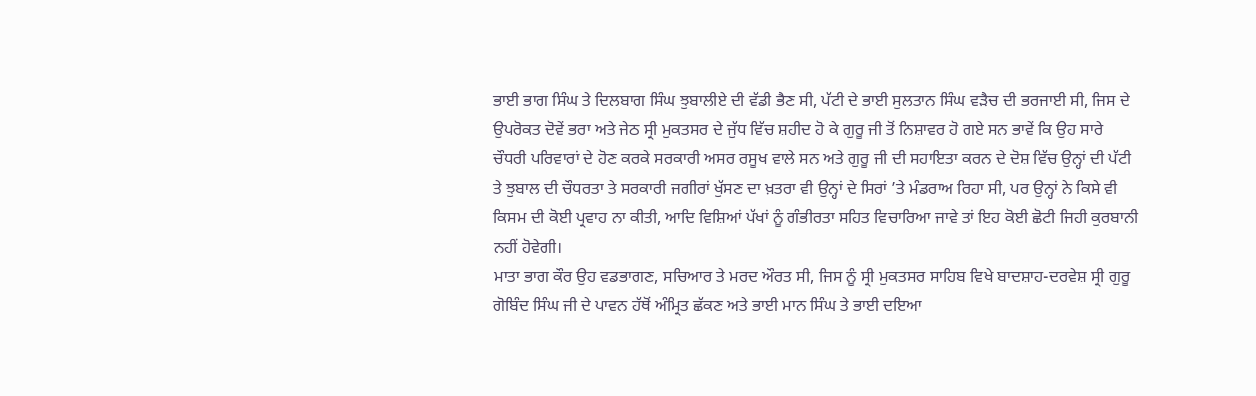ਭਾਈ ਭਾਗ ਸਿੰਘ ਤੇ ਦਿਲਬਾਗ ਸਿੰਘ ਝੁਬਾਲੀਏ ਦੀ ਵੱਡੀ ਭੈਣ ਸੀ, ਪੱਟੀ ਦੇ ਭਾਈ ਸੁਲਤਾਨ ਸਿੰਘ ਵੜੈਚ ਦੀ ਭਰਜਾਈ ਸੀ, ਜਿਸ ਦੇ ਉਪਰੋਕਤ ਦੋਵੇਂ ਭਰਾ ਅਤੇ ਜੇਠ ਸ੍ਰੀ ਮੁਕਤਸਰ ਦੇ ਜੁੱਧ ਵਿੱਚ ਸ਼ਹੀਦ ਹੋ ਕੇ ਗੁਰੂ ਜੀ ਤੋਂ ਨਿਸ਼ਾਵਰ ਹੋ ਗਏ ਸਨ ਭਾਵੇਂ ਕਿ ਉਹ ਸਾਰੇ ਚੌਧਰੀ ਪਰਿਵਾਰਾਂ ਦੇ ਹੋਣ ਕਰਕੇ ਸਰਕਾਰੀ ਅਸਰ ਰਸੂਖ ਵਾਲੇ ਸਨ ਅਤੇ ਗੁਰੂ ਜੀ ਦੀ ਸਹਾਇਤਾ ਕਰਨ ਦੇ ਦੋਸ਼ ਵਿੱਚ ਉਨ੍ਹਾਂ ਦੀ ਪੱਟੀ ਤੇ ਝੁਬਾਲ ਦੀ ਚੌਧਰਤਾ ਤੇ ਸਰਕਾਰੀ ਜਗੀਰਾਂ ਖੁੱਸਣ ਦਾ ਖ਼ਤਰਾ ਵੀ ਉਨ੍ਹਾਂ ਦੇ ਸਿਰਾਂ ’ਤੇ ਮੰਡਰਾਅ ਰਿਹਾ ਸੀ, ਪਰ ਉਨ੍ਹਾਂ ਨੇ ਕਿਸੇ ਵੀ ਕਿਸਮ ਦੀ ਕੋਈ ਪ੍ਰਵਾਹ ਨਾ ਕੀਤੀ, ਆਦਿ ਵਿਸ਼ਿਆਂ ਪੱਖਾਂ ਨੂੰ ਗੰਭੀਰਤਾ ਸਹਿਤ ਵਿਚਾਰਿਆ ਜਾਵੇ ਤਾਂ ਇਹ ਕੋਈ ਛੋਟੀ ਜਿਹੀ ਕੁਰਬਾਨੀ ਨਹੀਂ ਹੋਵੇਗੀ।
ਮਾਤਾ ਭਾਗ ਕੌਰ ਉਹ ਵਡਭਾਗਣ, ਸਚਿਆਰ ਤੇ ਮਰਦ ਔਰਤ ਸੀ, ਜਿਸ ਨੂੰ ਸ੍ਰੀ ਮੁਕਤਸਰ ਸਾਹਿਬ ਵਿਖੇ ਬਾਦਸ਼ਾਹ-ਦਰਵੇਸ਼ ਸ੍ਰੀ ਗੁਰੂ ਗੋਬਿੰਦ ਸਿੰਘ ਜੀ ਦੇ ਪਾਵਨ ਹੱਥੋਂ ਅੰਮ੍ਰਿਤ ਛੱਕਣ ਅਤੇ ਭਾਈ ਮਾਨ ਸਿੰਘ ਤੇ ਭਾਈ ਦਇਆ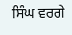ਸਿੰਘ ਵਰਗੇ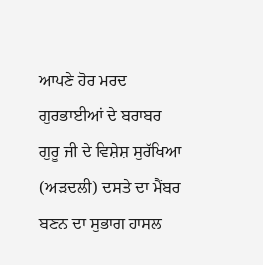ਆਪਣੇ ਹੋਰ ਮਰਦ ਗੁਰਭਾਈਆਂ ਦੇ ਬਰਾਬਰ ਗੁਰੂ ਜੀ ਦੇ ਵਿਸ਼ੇਸ਼ ਸੁਰੱਖਿਆ (ਅੜਦਲੀ) ਦਸਤੇ ਦਾ ਮੈਂਬਰ ਬਣਨ ਦਾ ਸੁਭਾਗ ਹਾਸਲ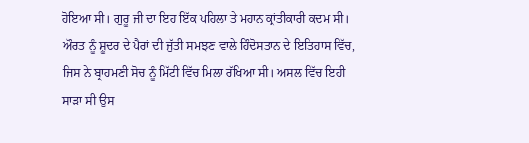ਹੋਇਆ ਸੀ। ਗੁਰੂ ਜੀ ਦਾ ਇਹ ਇੱਕ ਪਹਿਲਾ ਤੇ ਮਹਾਨ ਕ੍ਰਾਂਤੀਕਾਰੀ ਕਦਮ ਸੀ। ਔਰਤ ਨੂੰ ਸ਼ੂਦਰ ਦੇ ਪੈਰਾਂ ਦੀ ਜੁੱਤੀ ਸਮਝਣ ਵਾਲੇ ਹਿੰਦੋਸਤਾਨ ਦੇ ਇਤਿਹਾਸ ਵਿੱਚ, ਜਿਸ ਨੇ ਬ੍ਰਾਹਮਣੀ ਸੋਚ ਨੂੰ ਮਿੱਟੀ ਵਿੱਚ ਮਿਲਾ ਰੱਖਿਆ ਸੀ। ਅਸਲ ਵਿੱਚ ਇਹੀ ਸਾੜਾ ਸੀ ਉਸ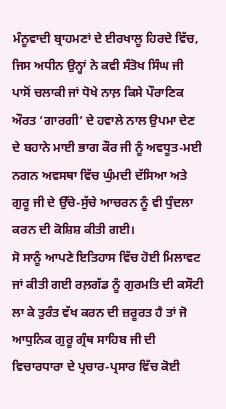ਮੰਨੂਵਾਦੀ ਬ੍ਰਾਹਮਣਾਂ ਦੇ ਈਰਖਾਲੂ ਹਿਰਦੇ ਵਿੱਚ, ਜਿਸ ਅਧੀਨ ਉਨ੍ਹਾਂ ਨੇ ਕਵੀ ਸੰਤੋਖ ਸਿੰਘ ਜੀ ਪਾਸੋਂ ਚਲਾਕੀ ਜਾਂ ਧੋਖੇ ਨਾਲ਼ ਕਿਸੇ ਪੌਰਾਣਿਕ ਔਰਤ ‘ਗਾਰਗੀ’ ਦੇ ਹਵਾਲੇ ਨਾਲ ਉਪਮਾ ਦੇਣ ਦੇ ਬਹਾਨੇ ਮਾਈ ਭਾਗ ਕੌਰ ਜੀ ਨੂੰ ਅਵਧੂਤ-ਮਈ ਨਗਨ ਅਵਸਥਾ ਵਿੱਚ ਘੁੰਮਦੀ ਦੱਸਿਆ ਅਤੇ ਗੁਰੂ ਜੀ ਦੇ ਉੱਚੇ-ਸੁੱਚੇ ਆਚਰਨ ਨੂੰ ਵੀ ਧੁੰਦਲਾ ਕਰਨ ਦੀ ਕੋਸ਼ਿਸ਼ ਕੀਤੀ ਗਈ।
ਸੋ ਸਾਨੂੰ ਆਪਣੇ ਇਤਿਹਾਸ ਵਿੱਚ ਹੋਈ ਮਿਲਾਵਟ ਜਾਂ ਕੀਤੀ ਗਈ ਰਲ਼ਗੱਡ ਨੂੰ ਗੁਰਮਤਿ ਦੀ ਕਸੌਟੀ ਲਾ ਕੇ ਤੁਰੰਤ ਵੱਖ ਕਰਨ ਦੀ ਜ਼ਰੂਰਤ ਹੈ ਤਾਂ ਜੋ ਆਧੁਨਿਕ ਗੁਰੂ ਗ੍ਰੰਥ ਸਾਹਿਬ ਜੀ ਦੀ ਵਿਚਾਰਧਾਰਾ ਦੇ ਪ੍ਰਚਾਰ-ਪ੍ਰਸਾਰ ਵਿੱਚ ਕੋਈ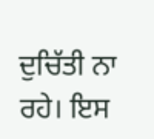ਦੁਚਿੱਤੀ ਨਾ ਰਹੇ। ਇਸ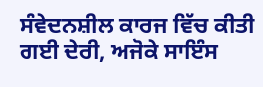ਸੰਵੇਦਨਸ਼ੀਲ ਕਾਰਜ ਵਿੱਚ ਕੀਤੀ ਗਈ ਦੇਰੀ, ਅਜੋਕੇ ਸਾਇੰਸ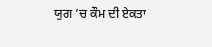ਯੁਗ ’ਚ ਕੌਮ ਦੀ ਏਕਤਾ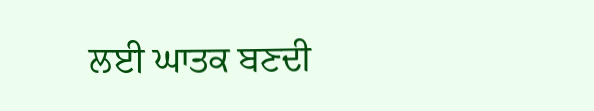ਲਈ ਘਾਤਕ ਬਣਦੀ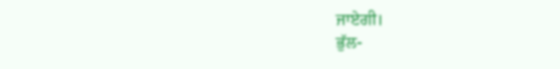ਜਾਏਗੀ।
ਭੁੱਲ-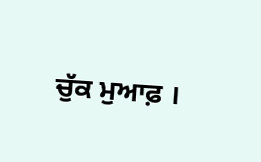ਚੁੱਕ ਮੁਆਫ਼ ।